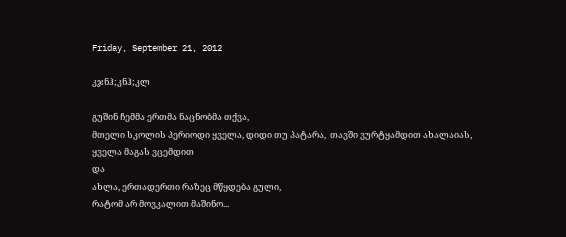Friday, September 21, 2012

კჯნჰ;კნჰ;კლ

გუშინ ჩემმა ერთმა ნაცნობმა თქვა,
მთელი სკოლის პერიოდი ყველა, დიდი თუ პატარა,  თავში ვურტყამდით ახალაიას,
ყველა მაგას ვცემდით
და
ახლა, ერთადერთი რაზეც მწყდება გული,
რატომ არ მოვკალით მაშინო...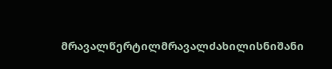მრავალწერტილმრავალძახილისნიშანი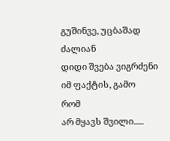გუშინვე, უცბაშად
ძალიან
დიდი შვება ვიგრძენი
იმ ფაქტის, გამო
რომ
არ მყავს შვილი.....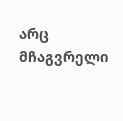არც მჩაგვრელი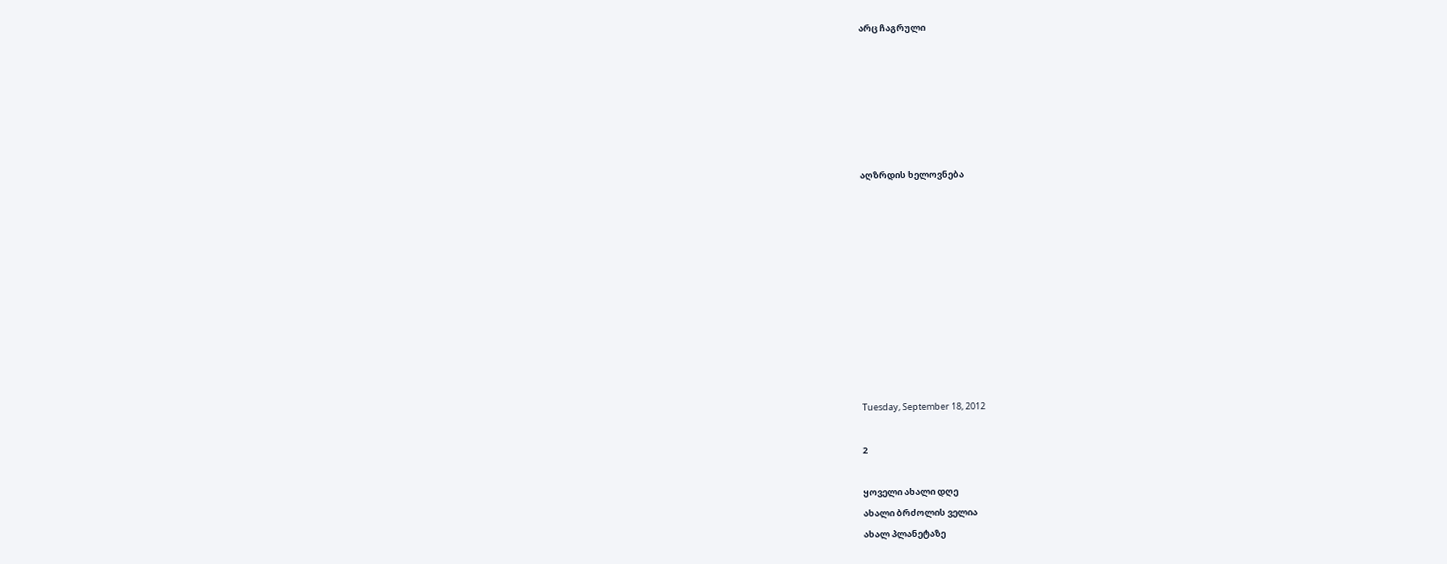არც ჩაგრული






აღზრდის ხელოვნება










Tuesday, September 18, 2012

2

ყოველი ახალი დღე
ახალი ბრძოლის ველია
ახალ პლანეტაზე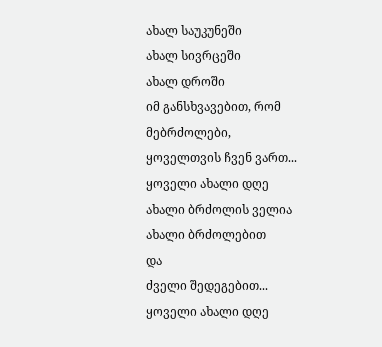ახალ საუკუნეში
ახალ სივრცეში
ახალ დროში
იმ განსხვავებით, რომ
მებრძოლები,
ყოველთვის ჩვენ ვართ...
ყოველი ახალი დღე
ახალი ბრძოლის ველია
ახალი ბრძოლებით
და
ძველი შედეგებით...
ყოველი ახალი დღე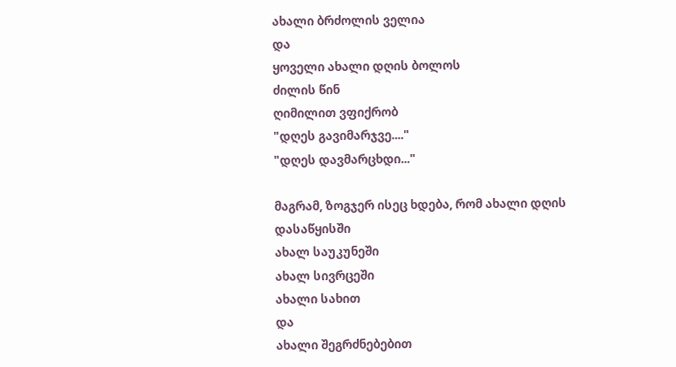ახალი ბრძოლის ველია
და
ყოველი ახალი დღის ბოლოს
ძილის წინ
ღიმილით ვფიქრობ
"დღეს გავიმარჯვე...."
"დღეს დავმარცხდი..."

მაგრამ, ზოგჯერ ისეც ხდება, რომ ახალი დღის დასაწყისში
ახალ საუკუნეში
ახალ სივრცეში
ახალი სახით
და
ახალი შეგრძნებებით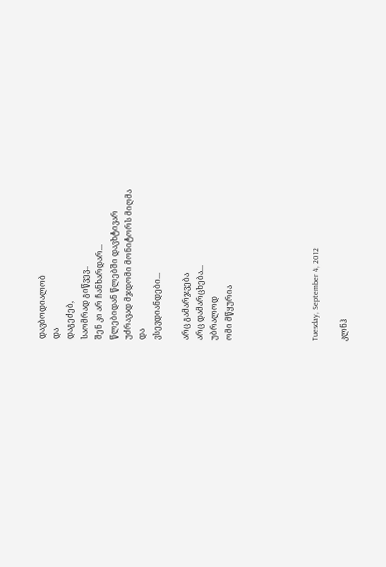დავბოდიალობ
და
დაგეძებ,
საომრად გიწვევ..
შენ კი არ ჩანხარდარ...
წლებიდან წლებში დავხტივარ
უძრავად მჯდომი მონიტორს მიღმა
და
ვსევდიანდები...

არც გამარჯვება
არც დამარცხება...
უბრალოდ
ომი მწყურია





Tuesday, September 4, 2012

კლნჰ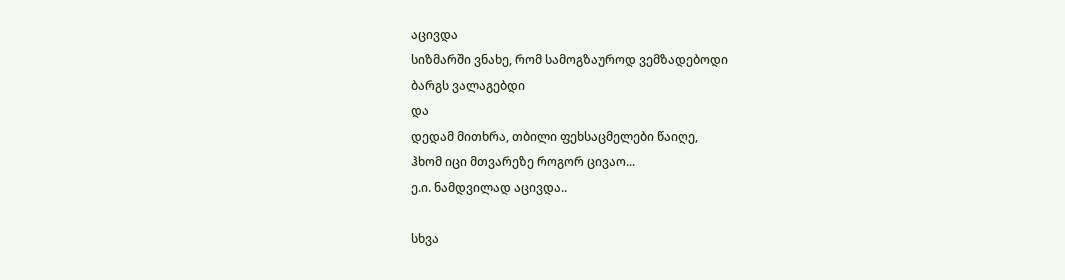აცივდა
სიზმარში ვნახე, რომ სამოგზაუროდ ვემზადებოდი
ბარგს ვალაგებდი
და
დედამ მითხრა, თბილი ფეხსაცმელები წაიღე,
ჰხომ იცი მთვარეზე როგორ ცივაო...
ე.ი. ნამდვილად აცივდა..

სხვა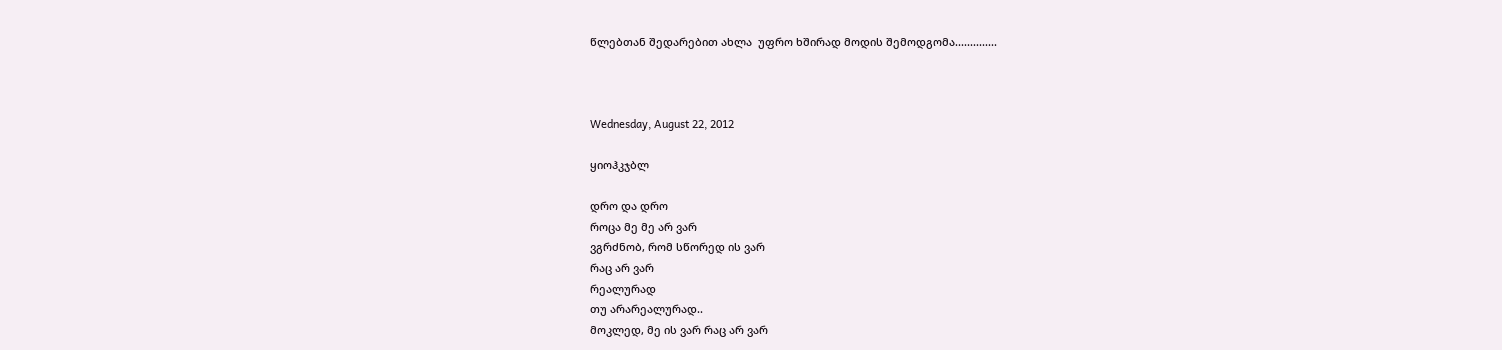წლებთან შედარებით ახლა  უფრო ხშირად მოდის შემოდგომა..............



Wednesday, August 22, 2012

ყიოჰკჯბლ

დრო და დრო
როცა მე მე არ ვარ
ვგრძნობ, რომ სწორედ ის ვარ
რაც არ ვარ
რეალურად
თუ არარეალურად..
მოკლედ, მე ის ვარ რაც არ ვარ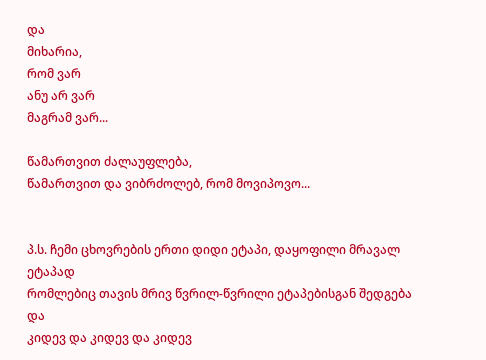და
მიხარია,
რომ ვარ
ანუ არ ვარ
მაგრამ ვარ...

წამართვით ძალაუფლება,
წამართვით და ვიბრძოლებ, რომ მოვიპოვო...


პ.ს. ჩემი ცხოვრების ერთი დიდი ეტაპი, დაყოფილი მრავალ ეტაპად
რომლებიც თავის მრივ წვრილ-წვრილი ეტაპებისგან შედგება
და
კიდევ და კიდევ და კიდევ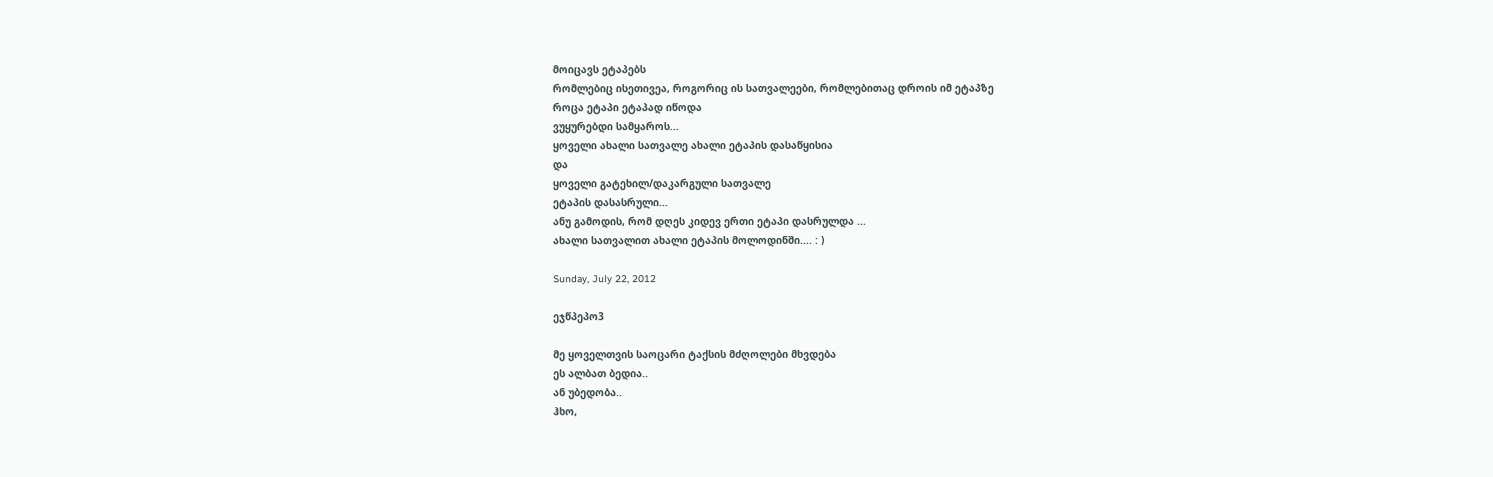მოიცავს ეტაპებს
რომლებიც ისეთივეა, როგორიც ის სათვალეები, რომლებითაც დროის იმ ეტაპზე
როცა ეტაპი ეტაპად იწოდა
ვუყურებდი სამყაროს...
ყოველი ახალი სათვალე ახალი ეტაპის დასაწყისია
და
ყოველი გატეხილ/დაკარგული სათვალე
ეტაპის დასასრული...
ანუ გამოდის, რომ დღეს კიდევ ერთი ეტაპი დასრულდა ...
ახალი სათვალით ახალი ეტაპის მოლოდინში.... : )

Sunday, July 22, 2012

ეჯწპეპო3

მე ყოველთვის საოცარი ტაქსის მძღოლები მხვდება
ეს ალბათ ბედია..
ან უბედობა..
ჰხო,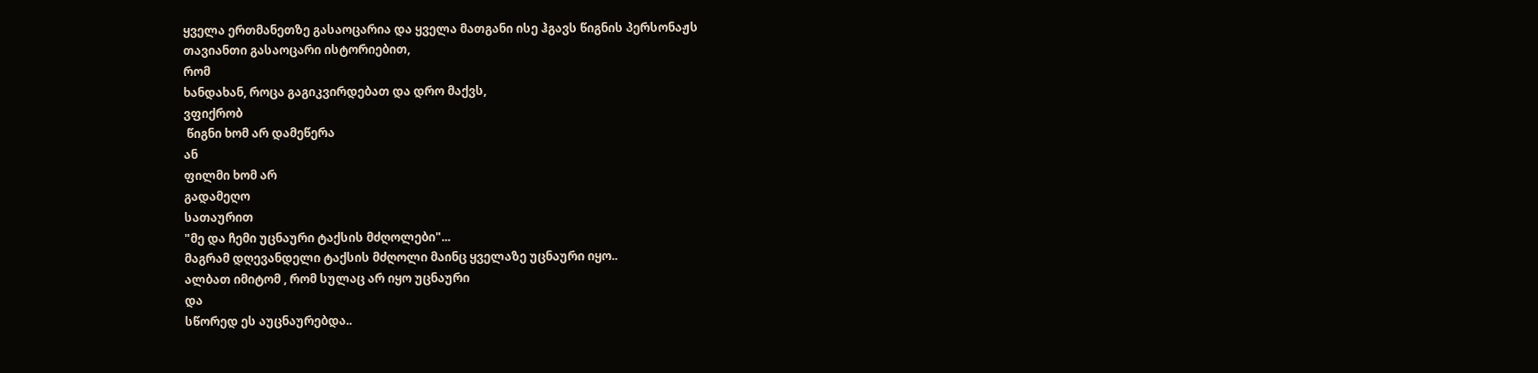ყველა ერთმანეთზე გასაოცარია და ყველა მათგანი ისე ჰგავს წიგნის პერსონაჟს
თავიანთი გასაოცარი ისტორიებით,
რომ
ხანდახან, როცა გაგიკვირდებათ და დრო მაქვს,
ვფიქრობ
 წიგნი ხომ არ დამეწერა
ან
ფილმი ხომ არ
გადამეღო
სათაურით
"მე და ჩემი უცნაური ტაქსის მძღოლები"...
მაგრამ დღევანდელი ტაქსის მძღოლი მაინც ყველაზე უცნაური იყო..
ალბათ იმიტომ , რომ სულაც არ იყო უცნაური
და
სწორედ ეს აუცნაურებდა..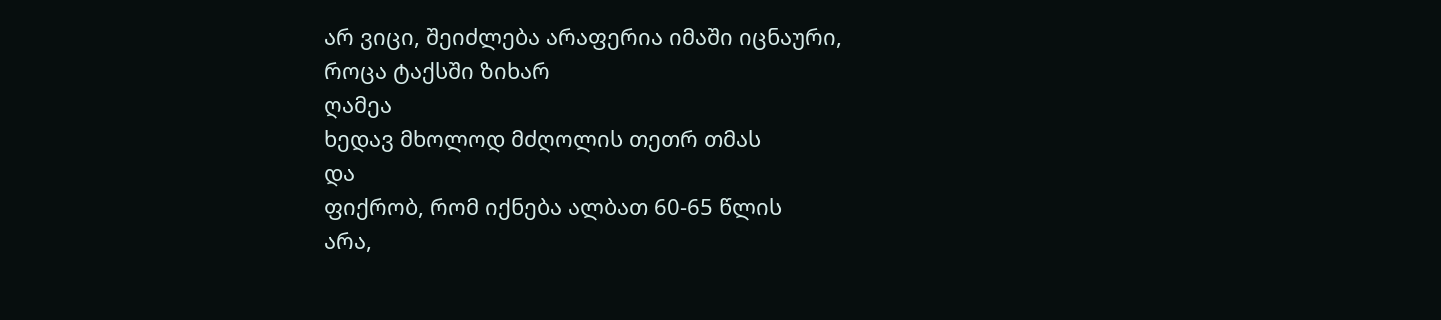არ ვიცი, შეიძლება არაფერია იმაში იცნაური,
როცა ტაქსში ზიხარ
ღამეა
ხედავ მხოლოდ მძღოლის თეთრ თმას
და
ფიქრობ, რომ იქნება ალბათ 60-65 წლის
არა,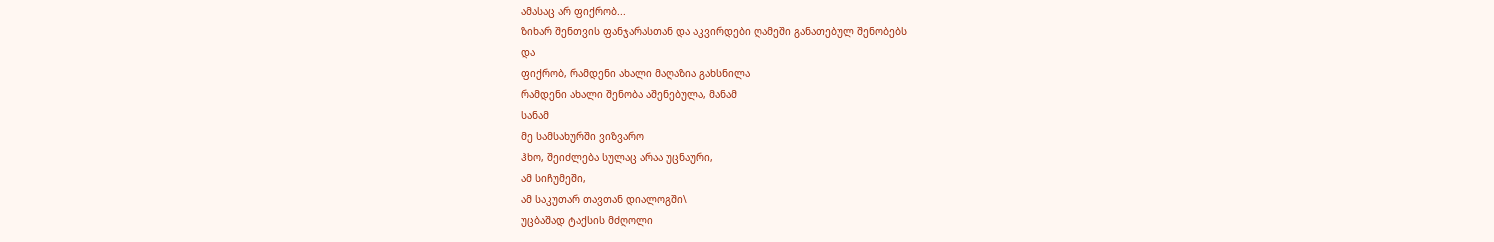ამასაც არ ფიქრობ...
ზიხარ შენთვის ფანჯარასთან და აკვირდები ღამეში განათებულ შენობებს
და
ფიქრობ, რამდენი ახალი მაღაზია გახსნილა
რამდენი ახალი შენობა აშენებულა, მანამ
სანამ
მე სამსახურში ვიზვარო
ჰხო, შეიძლება სულაც არაა უცნაური,
ამ სიჩუმეში,
ამ საკუთარ თავთან დიალოგში\
უცბაშად ტაქსის მძღოლი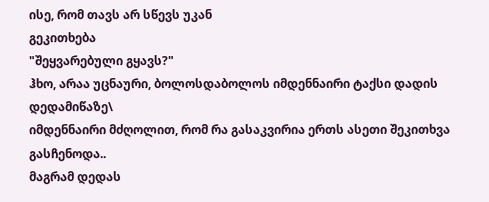ისე, რომ თავს არ სწევს უკან
გეკითხება
"შეყვარებული გყავს?"
ჰხო, არაა უცნაური, ბოლოსდაბოლოს იმდენნაირი ტაქსი დადის დედამიწაზე\
იმდენნაირი მძღოლით, რომ რა გასაკვირია ერთს ასეთი შეკითხვა გასჩენოდა..
მაგრამ დედას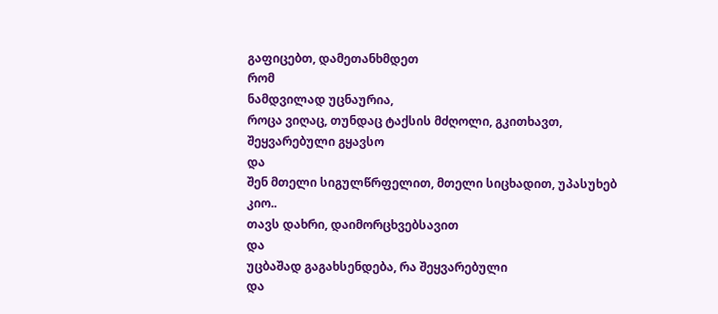გაფიცებთ, დამეთანხმდეთ
რომ
ნამდვილად უცნაურია,
როცა ვიღაც, თუნდაც ტაქსის მძღოლი, გკითხავთ,
შეყვარებული გყავსო
და
შენ მთელი სიგულწრფელით, მთელი სიცხადით, უპასუხებ
კიო..
თავს დახრი, დაიმორცხვებსავით
და
უცბაშად გაგახსენდება, რა შეყვარებული
და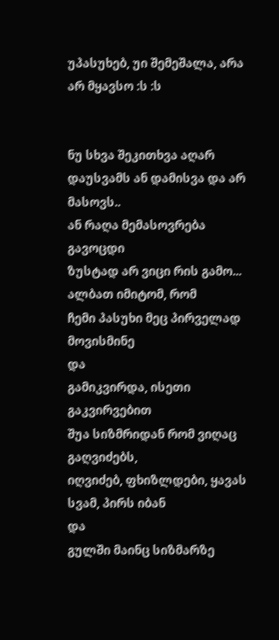უპასუხებ, უი შემეშალა, არა არ მყავსო :ს :ს


ნუ სხვა შეკითხვა აღარ დაუსვამს ან დამისვა და არ მასოვს..
ან რაღა მემასოვრება
გავოცდი
ზუსტად არ ვიცი რის გამო...
ალბათ იმიტომ, რომ
ჩემი პასუხი მეც პირველად მოვისმინე
და
გამიკვირდა, ისეთი გაკვირვებით
შუა სიზმრიდან რომ ვიღაც გაღვიძებს,
იღვიძებ, ფხიზლდები, ყავას სვამ, პირს იბან
და
გულში მაინც სიზმარზე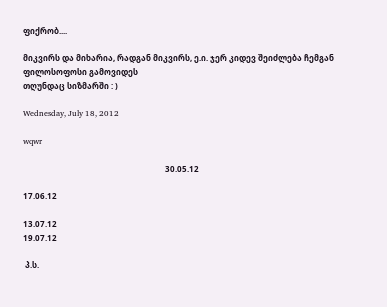ფიქრობ....

მიკვირს და მიხარია, რადგან მიკვირს, ე.ი. ჯერ კიდევ შეიძლება ჩემგან ფილოსოფოსი გამოვიდეს
თღუნდაც სიზმარში : )

Wednesday, July 18, 2012

wqwr

                                                                       30.05.12

17.06.12

13.07.12
19.07.12

 პ.ს.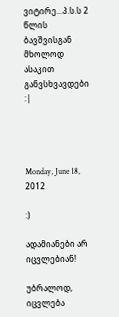ვიტირე...პ.ს.ს 2 წლის ბავშვისგან  მხოლოდ ასაკით განვსხვავდები  :|




Monday, June 18, 2012

:)

ადამიანები არ იცვლებიან!

უბრალოდ, იცვლება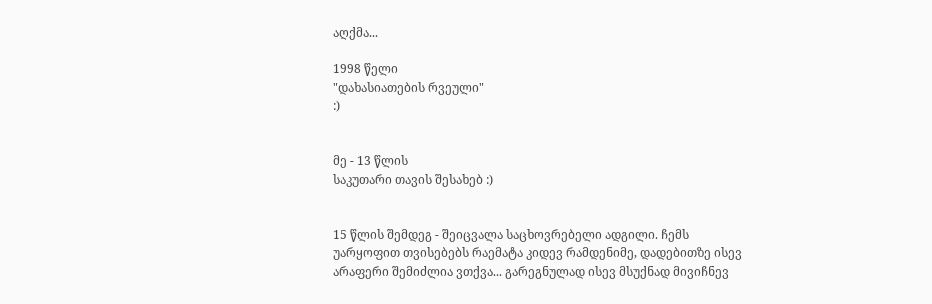აღქმა...

1998 წელი
"დახასიათების რვეული"
:)


მე - 13 წლის
საკუთარი თავის შესახებ :)


15 წლის შემდეგ - შეიცვალა საცხოვრებელი ადგილი. ჩემს უარყოფით თვისებებს რაემატა კიდევ რამდენიმე, დადებითზე ისევ არაფერი შემიძლია ვთქვა... გარეგნულად ისევ მსუქნად მივიჩნევ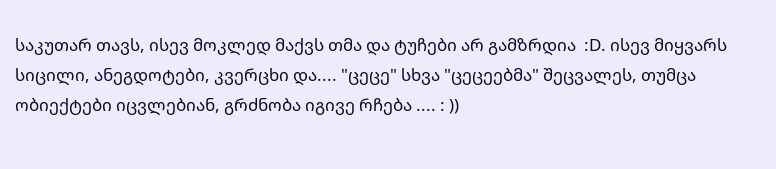საკუთარ თავს, ისევ მოკლედ მაქვს თმა და ტუჩები არ გამზრდია  :D. ისევ მიყვარს სიცილი, ანეგდოტები, კვერცხი და.... "ცეცე" სხვა "ცეცეებმა" შეცვალეს, თუმცა ობიექტები იცვლებიან, გრძნობა იგივე რჩება .... : ))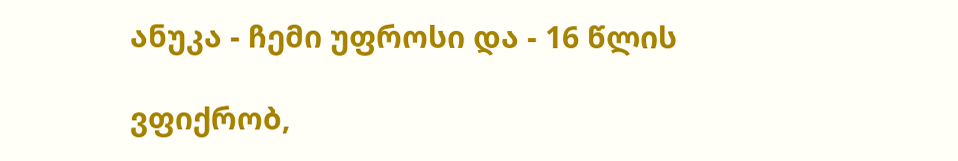ანუკა - ჩემი უფროსი და - 16 წლის

ვფიქრობ,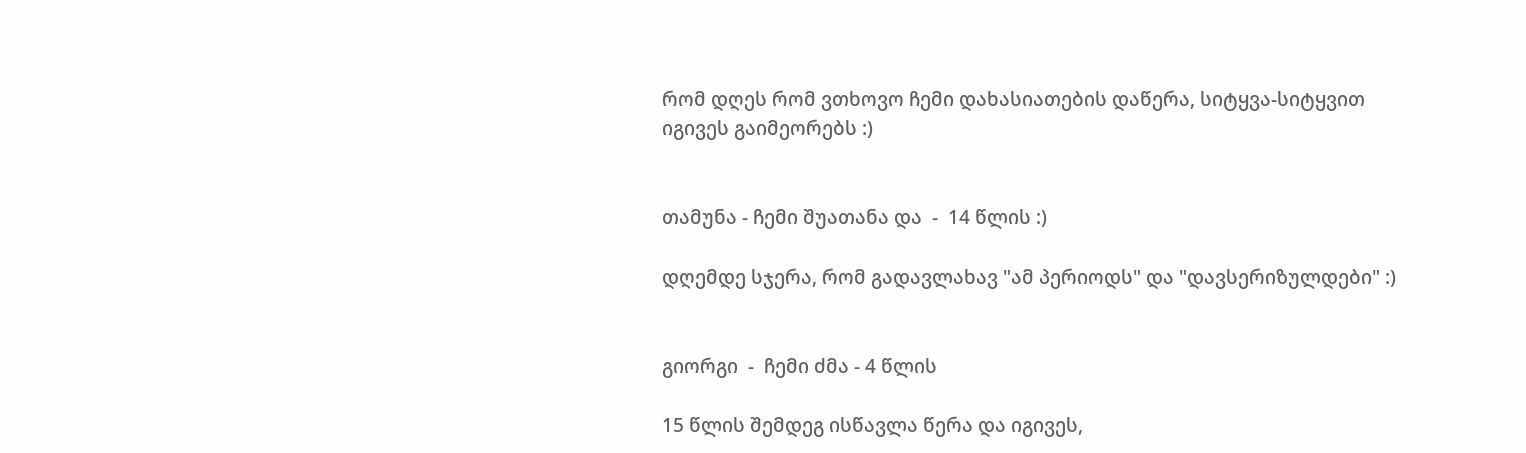რომ დღეს რომ ვთხოვო ჩემი დახასიათების დაწერა, სიტყვა-სიტყვით იგივეს გაიმეორებს :)


თამუნა - ჩემი შუათანა და  -  14 წლის :)

დღემდე სჯერა, რომ გადავლახავ "ამ პერიოდს" და "დავსერიზულდები" :)


გიორგი  -  ჩემი ძმა - 4 წლის

15 წლის შემდეგ ისწავლა წერა და იგივეს,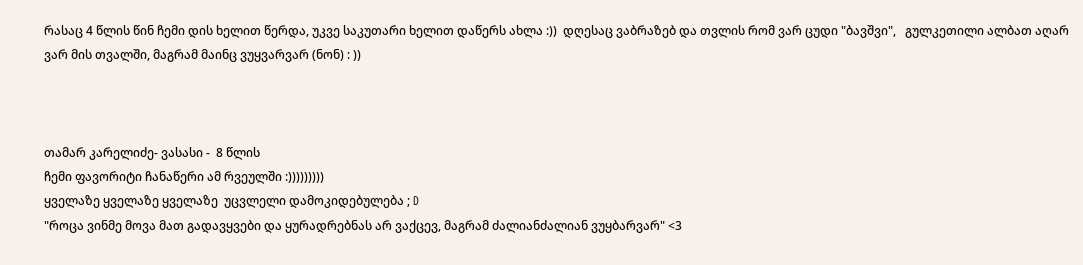რასაც 4 წლის წინ ჩემი დის ხელით წერდა, უკვე საკუთარი ხელით დაწერს ახლა :))  დღესაც ვაბრაზებ და თვლის რომ ვარ ცუდი "ბავშვი",   გულკეთილი ალბათ აღარ ვარ მის თვალში, მაგრამ მაინც ვუყვარვარ (ნონ) : ))



თამარ კარელიძე- ვასასი -  8 წლის
ჩემი ფავორიტი ჩანაწერი ამ რვეულში :)))))))))
ყველაზე ყველაზე ყველაზე  უცვლელი დამოკიდებულება ; D
"როცა ვინმე მოვა მათ გადავყვები და ყურადრებნას არ ვაქცევ, მაგრამ ძალიანძალიან ვუყბარვარ" <3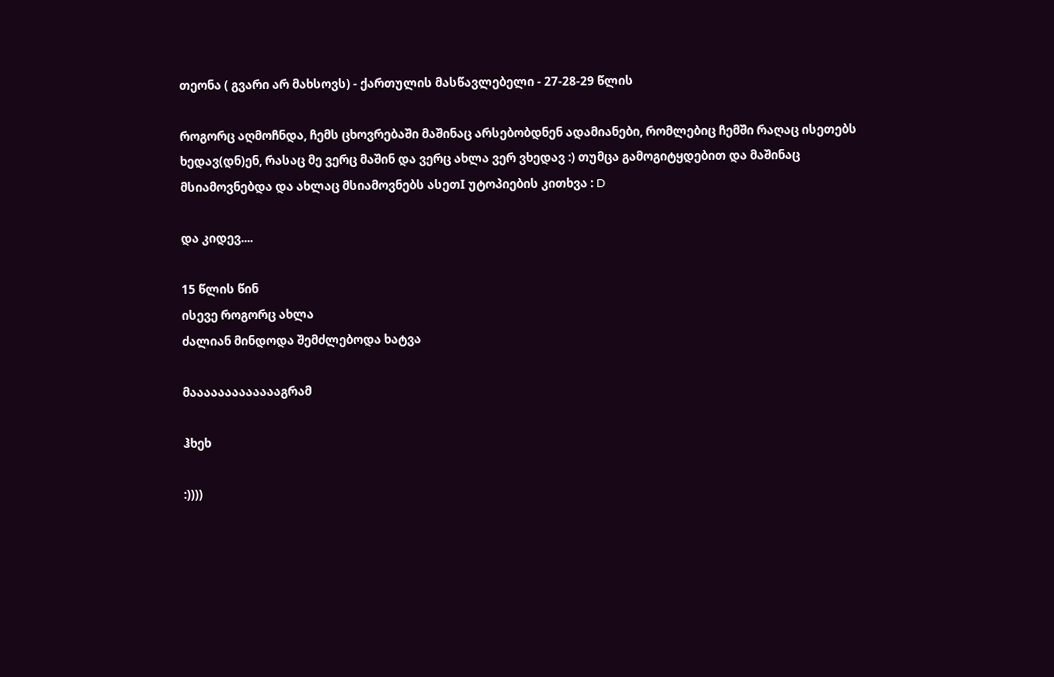თეონა ( გვარი არ მახსოვს) - ქართულის მასწავლებელი - 27-28-29 წლის

როგორც აღმოჩნდა, ჩემს ცხოვრებაში მაშინაც არსებობდნენ ადამიანები, რომლებიც ჩემში რაღაც ისეთებს ხედავ(დნ)ენ, რასაც მე ვერც მაშინ და ვერც ახლა ვერ ვხედავ :) თუმცა გამოგიტყდებით და მაშინაც მსიამოვნებდა და ახლაც მსიამოვნებს ასეთI უტოპიების კითხვა : D

და კიდევ....

15 წლის წინ
ისევე როგორც ახლა
ძალიან მინდოდა შემძლებოდა ხატვა

მაააააააააააააგრამ

ჰხეხ

:))))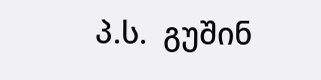პ.ს.  გუშინ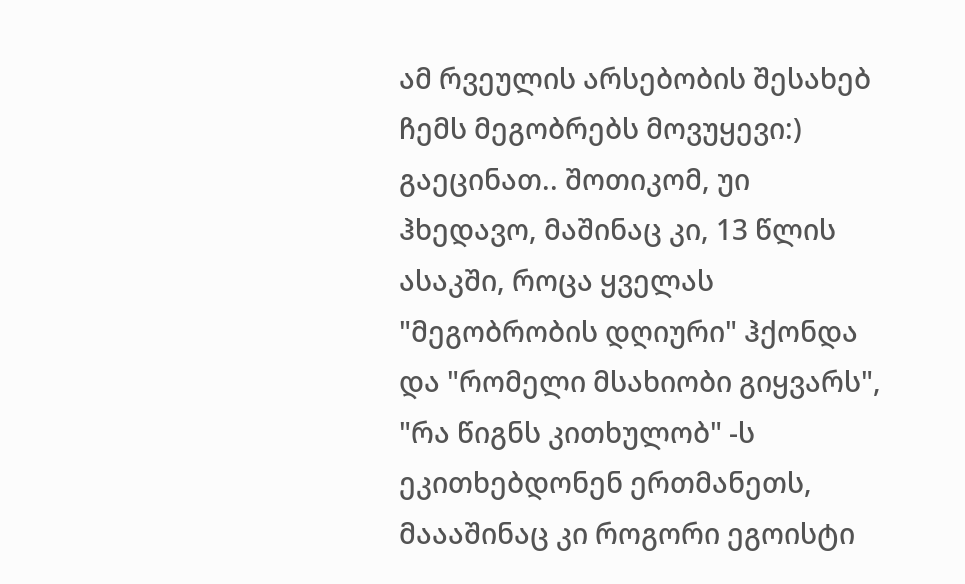ამ რვეულის არსებობის შესახებ ჩემს მეგობრებს მოვუყევი:) გაეცინათ.. შოთიკომ, უი ჰხედავო, მაშინაც კი, 13 წლის ასაკში, როცა ყველას "მეგობრობის დღიური" ჰქონდა  და "რომელი მსახიობი გიყვარს", "რა წიგნს კითხულობ" -ს ეკითხებდონენ ერთმანეთს, მაააშინაც კი როგორი ეგოისტი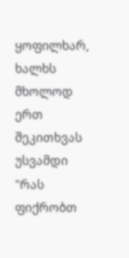ყოფილხარ, ხალხს მხოლოდ ერთ შეკითხვას უსვამდი "რას ფიქრობთ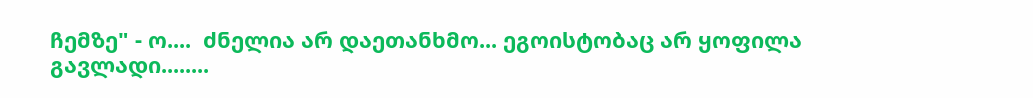ჩემზე" - ო....  ძნელია არ დაეთანხმო... ეგოისტობაც არ ყოფილა გავლადი........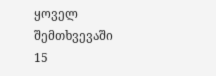ყოველ შემთხვევაში  15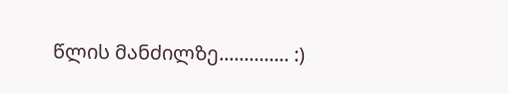წლის მანძილზე.............. :)